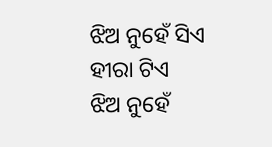ଝିଅ ନୁହେଁ ସିଏ ହୀରା ଟିଏ
ଝିଅ ନୁହେଁ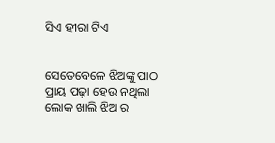ସିଏ ହୀରା ଟିଏ


ସେତେବେଳେ ଝିଅଙ୍କୁ ପାଠ ପ୍ରାୟ ପଢ଼ା ହେଉ ନଥିଲା ଲୋକ ଖାଲି ଝିଅ ର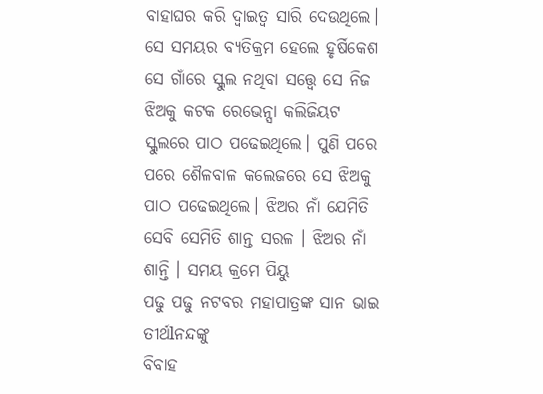ବାହାଘର କରି ଦ୍ବାଇତ୍ୱ ସାରି ଦେଉଥିଲେ। ସେ ସମୟର ବ୍ୟତିକ୍ରମ ହେଲେ ହୃର୍ଷିକେଶ ସେ ଗାଁରେ ସ୍କୁଲ ନଥିବା ସତ୍ତ୍ୱେ ସେ ନିଜ ଝିଅକୁ କଟକ ରେଭେନ୍ସା କଲିଜିୟଟ ସ୍କୁଲରେ ପାଠ ପଢେଇଥିଲେ। ପୁଣି ପରେ ପରେ ଶୈଳବାଳ କଲେଜରେ ସେ ଝିଅକୁ ପାଠ ପଢେଇଥିଲେ। ଝିଅର ନାଁ ଯେମିତି ସେବି ସେମିତି ଶାନ୍ତ ସରଳ । ଝିଅର ନାଁ ଶାନ୍ତି । ସମୟ କ୍ରମେ ପିୟୁ
ପଢୁ ପଢୁ ନଟବର ମହାପାତ୍ରଙ୍କ ସାନ ଭାଇ ତୀର୍ଥlନନ୍ଦଙ୍କୁ
ବିବାହ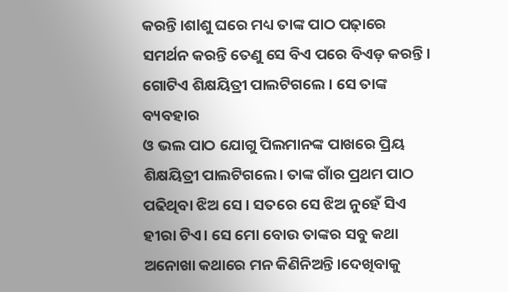କରନ୍ତି।ଶlଶୁ ଘରେ ମଧ୍ୟ ତାଙ୍କ ପାଠ ପଢ଼ାରେ
ସମର୍ଥନ କରନ୍ତି ତେଣୁ ସେ ବିଏ ପରେ ବିଏଡ଼ କରନ୍ତି।
ଗୋଟିଏ ଶିକ୍ଷୟିତ୍ରୀ ପାଲଟିଗଲେ । ସେ ତାଙ୍କ ବ୍ୟବହାର
ଓ ଭଲ ପାଠ ଯୋଗୁ ପିଲମାନଙ୍କ ପାଖରେ ପ୍ରିୟ
ଶିକ୍ଷୟିତ୍ରୀ ପାଲଟିଗଲେ। ତାଙ୍କ ଗାଁର ପ୍ରଥମ ପାଠ ପଢିଥିବା ଝିଅ ସେ । ସତରେ ସେ ଝିଅ ନୁହେଁ ସିଏ ହୀରା ଟିଏ। ସେ ମୋ ବୋଉ ତାଙ୍କର ସବୁ କଥା ଅନୋଖା କଥାରେ ମନ କିଣିନିଅନ୍ତି।ଦେଖିବାକୁ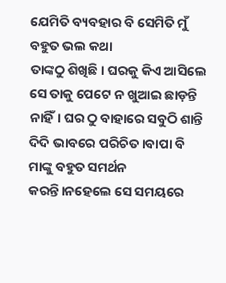ଯେମିତି ବ୍ୟବହାର ବି ସେମିତି ମୁଁ ବହୁତ ଭଲ କଥା
ତାଙ୍କଠୁ ଶିଖିଛି। ଘରକୁ କିଏ ଆସିଲେ ସେ ତାକୁ ପେଟେ ନ ଖୁଆଇ ଛାଡ଼ନ୍ତି ନାହିଁ। ଘର ଠୁ ବାହାରେ ସବୁଠି ଶାନ୍ତି ଦିଦି ଭାବରେ ପରିଚିତ ।ବାପା ବି ମାଙ୍କୁ ବହୁତ ସମର୍ଥନ କରନ୍ତି।ନହେଲେ ସେ ସମୟରେ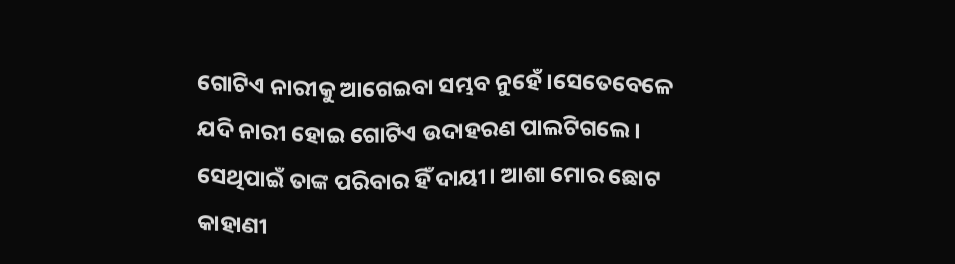ଗୋଟିଏ ନାରୀକୁ ଆଗେଇବା ସମ୍ଭବ ନୁହେଁ ।ସେତେବେଳେ ଯଦି ନାରୀ ହୋଇ ଗୋଟିଏ ଉଦାହରଣ ପାଲଟିଗଲେ । ସେଥିପାଇଁ ତାଙ୍କ ପରିବାର ହିଁ ଦାୟୀ। ଆଶା ମୋର ଛୋଟ କାହାଣୀ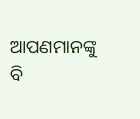ଆପଣମାନଙ୍କୁ ବି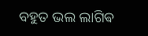ବହୁତ ଭଲ ଲାଗିଵ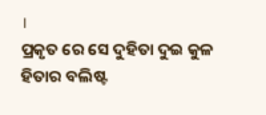।
ପ୍ରକୃତ ରେ ସେ ଦୁହିତା ଦୁଇ କୁଳ ହିତାର ବଲିଷ୍ଟ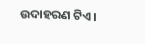ଉଦାହରଣ ଟିଏ।